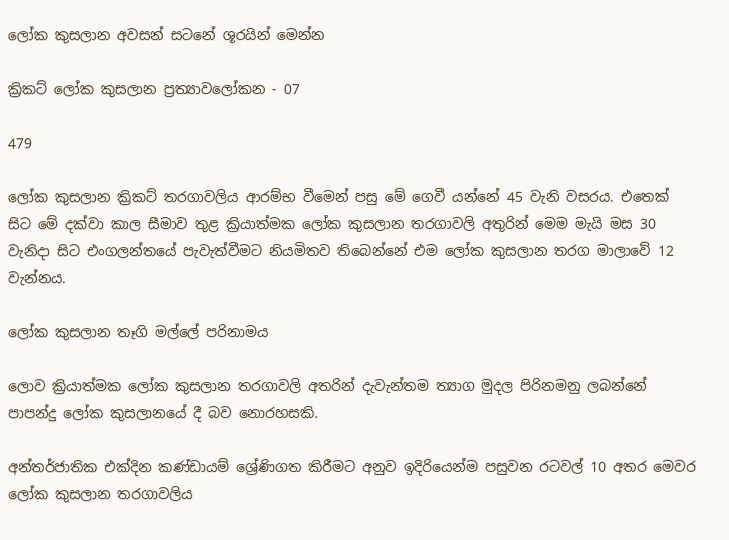ලෝක කුසලාන අවසන් සටනේ ශූරයින් මෙන්න

ක්‍රිකට් ලෝක කුසලාන ප්‍රත්‍යාවලෝකන - 07

479

ලෝක කුසලාන ක්‍රිකට් තරගාවලිය ආරම්භ වීමෙන් පසු මේ ගෙවී යන්නේ 45 වැනි වසරය. එතෙක් සිට මේ දක්වා කාල සීමාව තුළ ක්‍රියාත්මක ලෝක කුසලාන තරගාවලි අතුරින් මෙම මැයි මස 30 වැනිදා සිට එංගලන්තයේ පැවැත්වීමට නියමිතව තිබෙන්නේ එම ලෝක කුසලාන තරග මාලාවේ 12 වැන්නය.

ලෝක කුසලාන තෑගි මල්ලේ පරිනාමය

ලොව ක්‍රියාත්මක ලෝක කුසලාන තරගාවලි අතරින් දැවැන්තම ත්‍යාග මුදල පිරිනමනු ලබන්නේ පාපන්දු ලෝක කුසලානයේ දී බව නොරහසකි.

අන්තර්ජාතික එක්දින කණ්ඩායම් ශ්‍රේණිගත කිරීමට අනුව ඉදිරියෙන්ම පසුවන රටවල් 10 අතර මෙවර ලෝක කුසලාන තරගාවලිය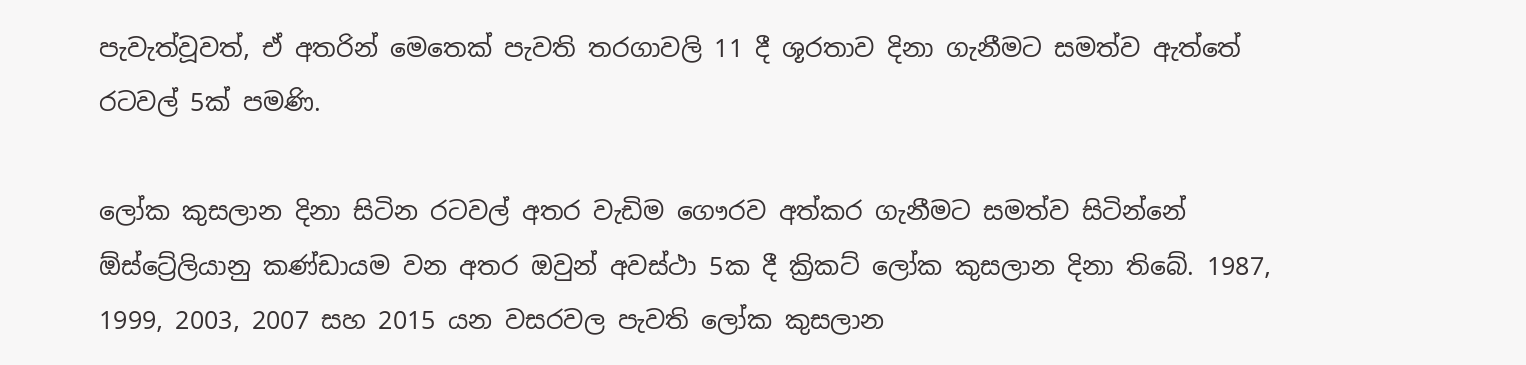පැවැත්වූවත්, ඒ අතරින් මෙතෙක් පැවති තරගාවලි 11 දී ශූරතාව දිනා ගැනීමට සමත්ව ඇත්තේ රටවල් 5ක් පමණි.

ලෝක කුසලාන දිනා සිටින රටවල් අතර වැඩිම ගෞරව අත්කර ගැනීමට සමත්ව සිටින්නේ ඕස්ට්‍රේලියානු කණ්ඩායම වන අතර ඔවුන් අවස්ථා 5ක දී ක්‍රිකට් ලෝක කුසලාන දිනා තිබේ. 1987, 1999, 2003, 2007 සහ 2015 යන වසරවල පැවති ලෝක කුසලාන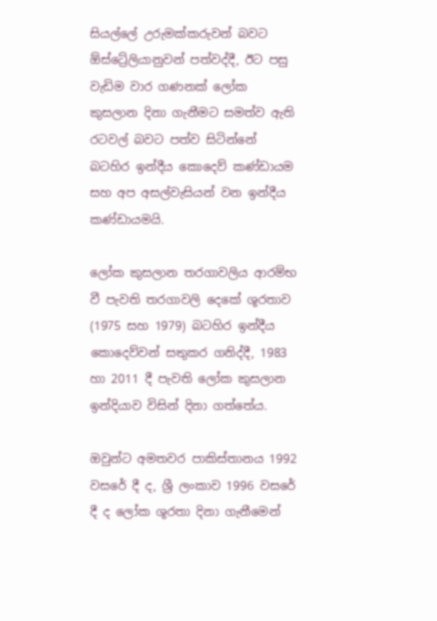සියල්ලේ උරුමක්කරුවන් බවට ඕස්ට්‍රේලියානුවන් පත්වද්දී, ඊට පසු වැඩිම වාර ගණනක් ලෝක කුසලාන දිනා ගැනීමට සමත්ව ඇති රටවල් බවට පත්ව සිටින්නේ බටහිර ඉන්දීය කොදෙව් කණ්ඩායම සහ අප අසල්වැසියන් වන ඉන්දීය කණ්ඩායමයි.

ලෝක කුසලාන තරගාවලිය ආරම්භ වී පැවති තරගාවලි දෙකේ ශූරතාව (1975 සහ 1979) බටහිර ඉන්දීය කොදෙව්වන් සතුකර ගනිද්දී, 1983 හා 2011 දී පැවති ලෝක කුසලාන ඉන්දියාව විසින් දිනා ගත්තේය.

ඔවුන්ට අමතවර පාකිස්තානය 1992 වසරේ දී ද, ශ්‍රී ලංකාව 1996 වසරේ දී ද ලෝක ශූරතා දිනා ගැනීමෙන්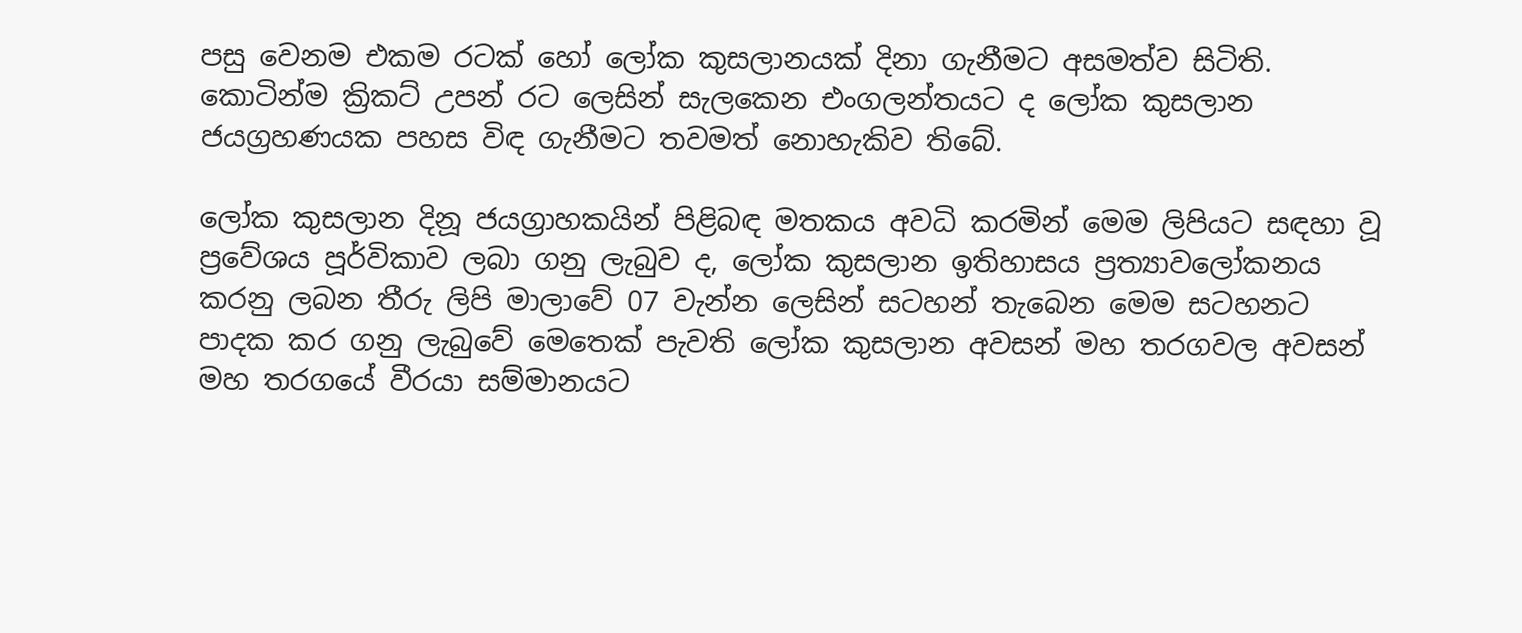පසු වෙනම එකම රටක් හෝ ලෝක කුසලානයක් දිනා ගැනීමට අසමත්ව සිටිති. කොටින්ම ක්‍රිකට් උපන් රට ලෙසින් සැලකෙන එංගලන්තයට ද ලෝක කුසලාන ජයග්‍රහණයක පහස විඳ ගැනීමට තවමත් නොහැකිව තිබේ.

ලෝක කුසලාන දිනූ ජයග්‍රාහකයින් පිළිබඳ මතකය අවධි කරමින් මෙම ලිපියට සඳහා වූ ප්‍රවේශය පූර්විකාව ලබා ගනු ලැබුව ද, ලෝක කුසලාන ඉතිහාසය ප්‍රත්‍යාවලෝකනය කරනු ලබන තීරු ලිපි මාලාවේ 07 වැන්න ලෙසින් සටහන් තැබෙන මෙම සටහනට පාදක කර ගනු ලැබුවේ මෙතෙක් පැවති ලෝක කුසලාන අවසන් මහ තරගවල අවසන් මහ තරගයේ වීරයා සම්මානයට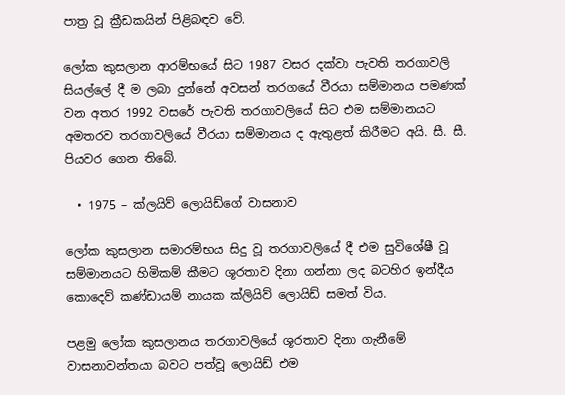පාත්‍ර වූ ක්‍රීඩකයින් පිළිබඳව වේ.

ලෝක කුසලාන ආරම්භයේ සිට 1987 වසර දක්වා පැවති තරගාවලි සියල්ලේ දී ම ලබා දුන්නේ අවසන් තරගයේ වීරයා සම්මානය පමණක් වන අතර 1992 වසරේ පැවති තරගාවලියේ සිට එම සම්මානයට අමතරව තරගාවලියේ වීරයා සම්මානය ද ඇතුළත් කිරීමට අයි. සී. සී. පියවර ගෙන තිබේ.

  • 1975 – ක්ලයිව් ලොයිඩ්ගේ වාසනාව

ලෝක කුසලාන සමාරම්භය සිදු වූ තරගාවලියේ දී එම සුවිශේෂී වූ සම්මානයට හිමිකම් කීමට ශූරතාව දිනා ගන්නා ලද බටහිර ඉන්දීය කොදෙව් කණ්ඩායම් නායක ක්ලියිව් ලොයිඩ් සමත් විය.

පළමු ලෝක කුසලානය තරගාවලියේ ශූරතාව දිනා ගැනීමේ වාසනාවන්තයා බවට පත්වූ ලොයිඩ් එම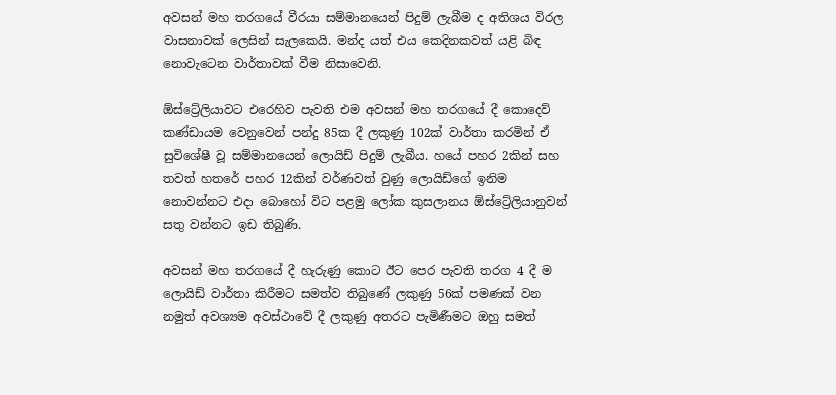අවසන් මහ තරගයේ වීරයා සම්මානයෙන් පිදුම් ලැබීම ද අතිශය විරල වාසනාවක් ලෙසින් සැලකෙයි. මන්ද යත් එය කෙදිනකවත් යළි බිඳ නොවැටෙන වාර්තාවක් වීම නිසාවෙනි.

ඕස්ට්‍රේලියාවට එරෙහිව පැවති එම අවසන් මහ තරගයේ දී කොදෙව් කණ්ඩායම වෙනුවෙන් පන්දු 85ක දී ලකුණු 102ක් වාර්තා කරමින් ඒ සුවිශේෂී වූ සම්මානයෙන් ලොයිඩ් පිදුම් ලැබීය. හයේ පහර 2කින් සහ තවත් හතරේ පහර 12කින් වර්ණවත් වුණු ලොයිඩ්ගේ ඉනිම නොවන්නට එදා බොහෝ විට පළමු ලෝක කුසලානය ඕස්ට්‍රේලියානුවන් සතු වන්නට ඉඩ තිබුණි.

අවසන් මහ තරගයේ දී හැරුණු කොට ඊට පෙර පැවති තරග 4 දී ම ලොයිඩ් වාර්තා කිරීමට සමත්ව තිබුණේ ලකුණු 56ක් පමණක් වන නමුත් අවශ්‍යම අවස්ථාවේ දී ලකුණු අතරට පැමිණීමට ඔහු සමත්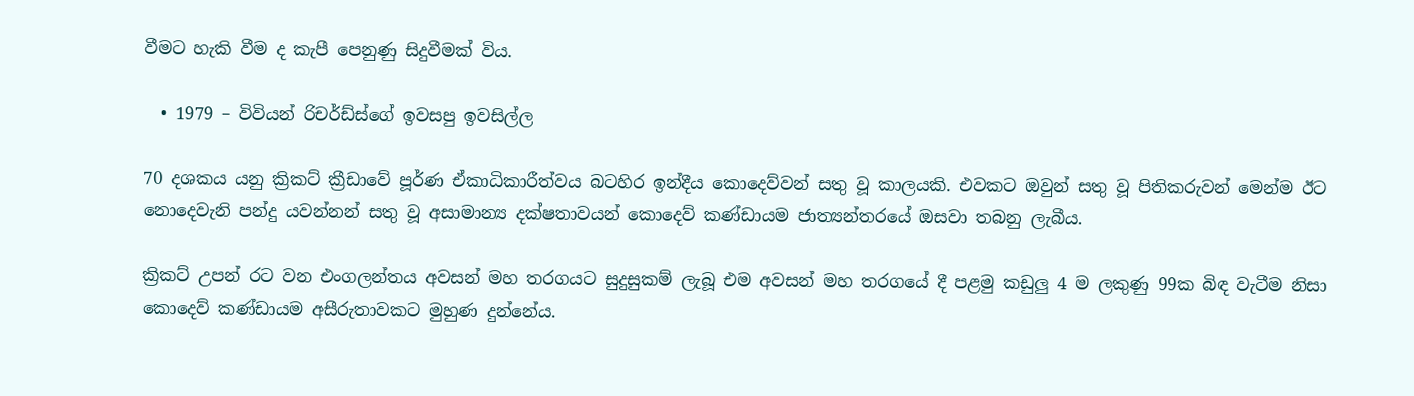වීමට හැකි වීම ද කැපී පෙනුණු සිදුවීමක් විය.

  • 1979 – විවියන් රිචර්ඩ්ස්ගේ ඉවසපු ඉවසිල්ල

70 දශකය යනු ක්‍රිකට් ක්‍රීඩාවේ පූර්ණ ඒකාධිකාරීත්වය බටහිර ඉන්දීය කොදෙව්වන් සතු වූ කාලයකි. එවකට ඔවුන් සතු වූ පිතිකරුවන් මෙන්ම ඊට නොදෙවැනි පන්දු යවන්නන් සතු වූ අසාමාන්‍ය දක්ෂතාවයන් කොදෙව් කණ්ඩායම ජාත්‍යන්තරයේ ඔසවා තබනු ලැබීය.

ක්‍රිකට් උපන් රට වන එංගලන්තය අවසන් මහ තරගයට සුදුසුකම් ලැබූ එම අවසන් මහ තරගයේ දී පළමු කඩුලු 4 ම ලකුණු 99ක බිඳ වැටීම නිසා කොදෙව් කණ්ඩායම අසීරුතාවකට මුහුණ දුන්නේය.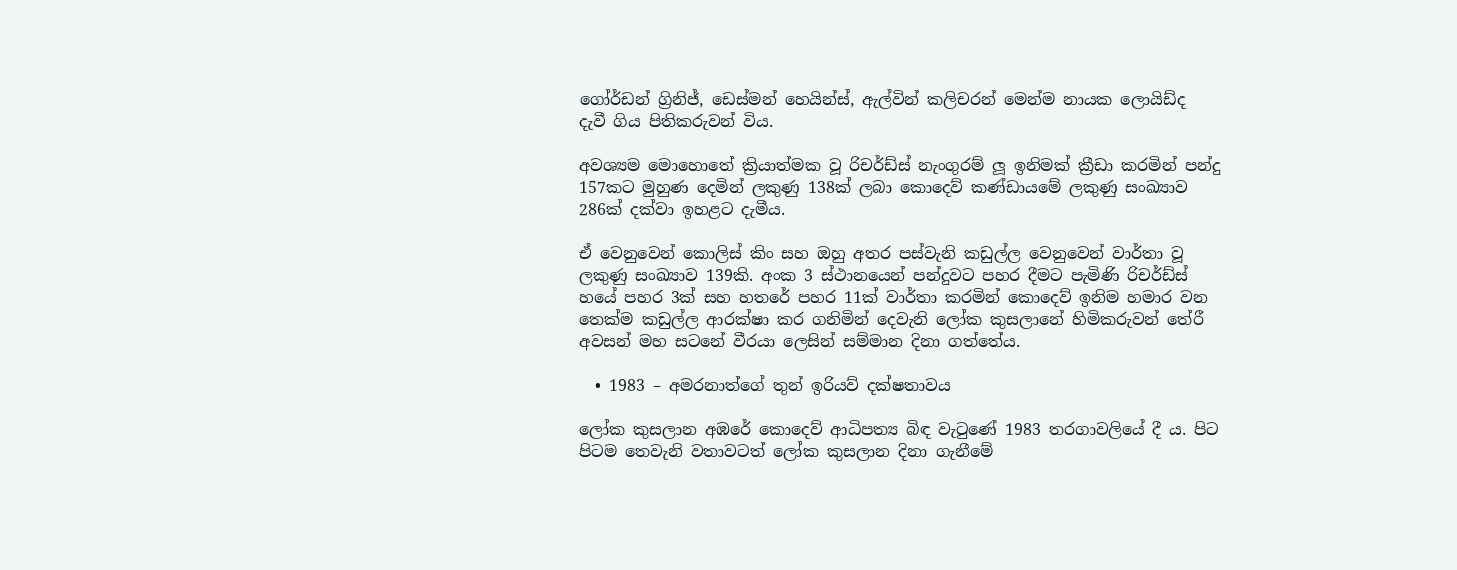ගෝර්ඩන් ග්‍රිනිජ්, ඩෙස්මන් හෙයින්ස්, ඇල්වින් කලිචරන් මෙන්ම නායක ලොයිඩ්ද  දැවී ගිය පිතිකරුවන් විය.

අවශ්‍යම මොහොතේ ක්‍රියාත්මක වූ රිචර්ඩ්ස් නැංගුරම් ලූ ඉනිමක් ක්‍රීඩා කරමින් පන්දු 157කට මුහුණ දෙමින් ලකුණු 138ක් ලබා කොදෙව් කණ්ඩායමේ ලකුණු සංඛ්‍යාව 286ක් දක්වා ඉහළට දැමීය.

ඒ වෙනුවෙන් කොලිස් කිං සහ ඔහු අතර පස්වැනි කඩුල්ල වෙනුවෙන් වාර්තා වූ ලකුණු සංඛ්‍යාව 139කි. අංක 3 ස්ථානයෙන් පන්දුවට පහර දීමට පැමිණි රිචර්ඩ්ස් හයේ පහර 3ක් සහ හතරේ පහර 11ක් වාර්තා කරමින් කොදෙව් ඉනිම හමාර වන තෙක්ම කඩුල්ල ආරක්ෂා කර ගනිමින් දෙවැනි ලෝක කුසලානේ හිමිකරුවන් තේරී අවසන් මහ සටනේ වීරයා ලෙසින් සම්මාන දිනා ගත්තේය.

  • 1983 – අමරනාත්ගේ තුන් ඉරියව් දක්ෂතාවය

ලෝක කුසලාන අඹරේ කොදෙව් ආධිපත්‍ය බිඳ වැටුණේ 1983 තරගාවලියේ දී ය. පිට පිටම තෙවැනි වතාවටත් ලෝක කුසලාන දිනා ගැනීමේ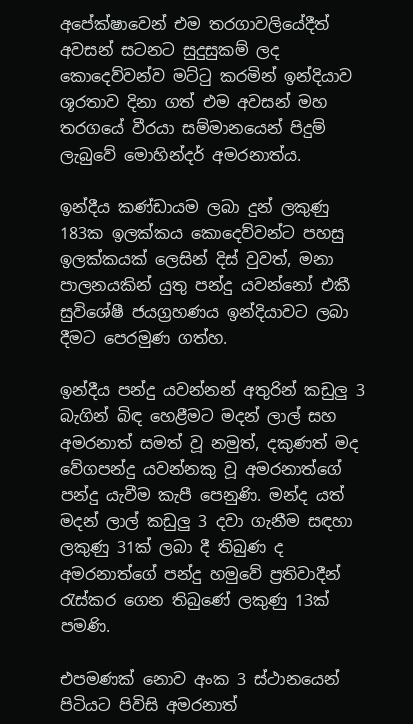අපේක්ෂාවෙන් එම තරගාවලියේදීත් අවසන් සටනට සුදුසුකම් ලද කොදෙව්වන්ව මට්ටු කරමින් ඉන්දියාව ශූරතාව දිනා ගත් එම අවසන් මහ තරගයේ වීරයා සම්මානයෙන් පිදුම් ලැබුවේ මොහින්දර් අමරනාත්ය.

ඉන්දීය කණ්ඩායම ලබා දුන් ලකුණු 183ක ඉලක්කය කොදෙව්වන්ට පහසු ඉලක්කයක් ලෙසින් දිස් වුවත්, මනා පාලනයකින් යුතු පන්දු යවන්නෝ එකී සුවිශේෂී ජයග්‍රහණය ඉන්දියාවට ලබා දීමට පෙරමුණ ගත්හ.

ඉන්දීය පන්දු යවන්නන් අතුරින් කඩුලු 3 බැගින් බිඳ හෙළීමට මදන් ලාල් සහ අමරනාත් සමත් වූ නමුත්, දකුණත් මද වේගපන්දු යවන්නකු වූ අමරනාත්ගේ පන්දු යැවීම කැපී පෙනුණි. මන්ද යත් මදන් ලාල් කඩුලු 3 දවා ගැනීම සඳහා ලකුණු 31ක් ලබා දී තිබුණ ද අමරනාත්ගේ පන්දු හමුවේ ප්‍රතිවාදීන් රැස්කර ගෙන තිබුණේ ලකුණු 13ක් පමණි.

එපමණක් නොව අංක 3 ස්ථානයෙන් පිටියට පිවිසි අමරනාත්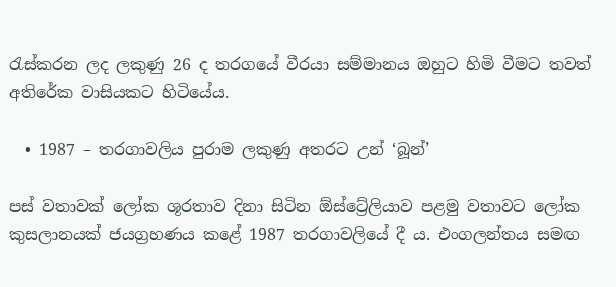රැස්කරන ලද ලකුණු 26 ද තරගයේ වීරයා සම්මානය ඔහුට හිමි වීමට තවත් අතිරේක වාසියකට හිටියේය.

  • 1987 – තරගාවලිය පුරාම ලකුණු අතරට උන් ‘බූන්’

පස් වතාවක් ලෝක ශූරතාව දිනා සිටින ඕස්ට්‍රේලියාව පළමු වතාවට ලෝක කුසලානයක් ජයග්‍රහණය කළේ 1987 තරගාවලියේ දී ය. එංගලන්තය සමඟ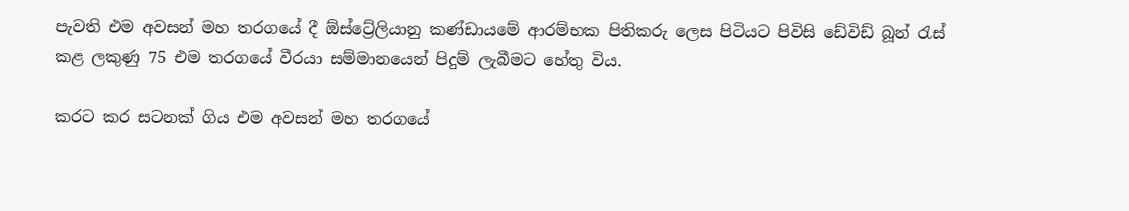පැවති එම අවසන් මහ තරගයේ දී ඕස්ට්‍රේලියානු කණ්ඩායමේ ආරම්භක පිතිකරු ලෙස පිටියට පිවිසි ඩේවිඩ් බූන් රැස් කළ ලකුණු 75 එම තරගයේ වීරයා සම්මානයෙන් පිදුම් ලැබීමට හේතු විය.

කරට කර සටනක් ගිය එම අවසන් මහ තරගයේ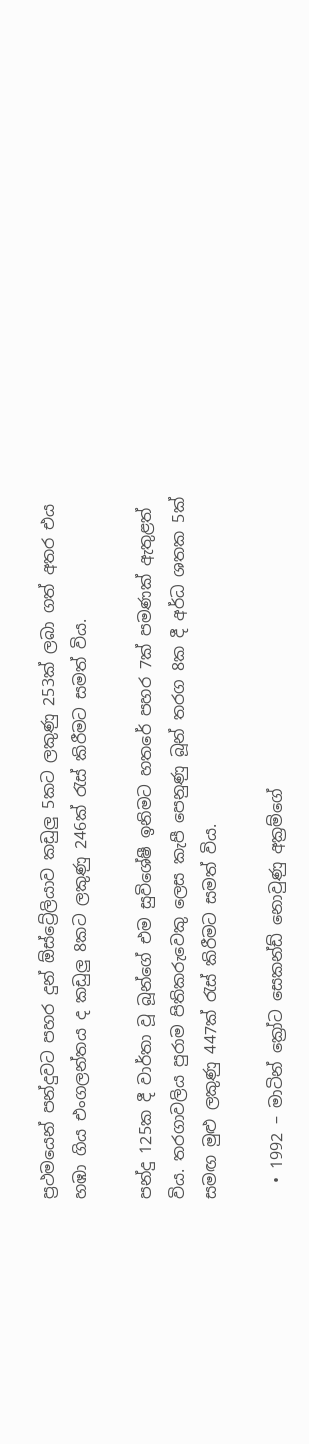ප්‍රථමයෙන් පන්දුවට පහර දුන් ඕස්ට්‍රේලියාව කඩුලු 5කට ලකුණු 253ක් ලබා ගත් අතර එය හඹා ගිය එංගලන්තය ද කඩුලු 8කට ලකුණු 246ක් රැස් කිරීමට සමත් විය.

පන්දු 125ක දී වාර්තා වූ බූන්ගේ එම සුවිශේෂී ඉනිමට හතරේ පහර 7ක් පමණක් ඇතුළත් විය. තරගාවලිය පුරාම පිතිකරුවෙකු ලෙස කැපී පෙනුණු බූන් තරග ‍8ක දී අර්ධ ශතක 5ක් සමඟ මුළු ලකුණු 447ක් රැස් කිරීමට සමත් විය.

  • 1992 – මාටින් ක්‍රෝට සෙකන්ඩ් නොවුණු අක්‍රම්ගේ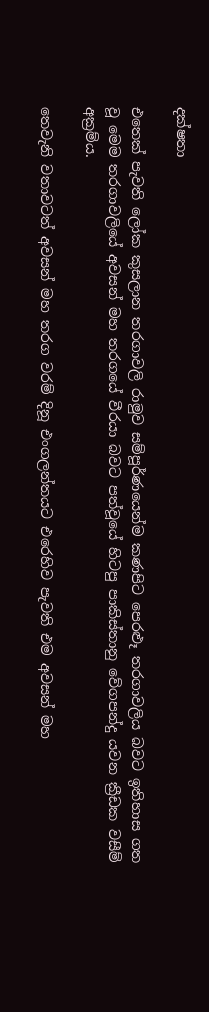දක්ෂතා

එතෙක් පැවති ලෝක කුසලාන තරගාවලි රාමුව සම්පූර්ණයෙන්ම කණපිට පෙරළූ තරගාවලිය බවට ඉතිහාස ගත වූ මෙම තරගාවලියේ අවසන් මහ තරගයේ වීරයා බවට පත්වූයේ හිටපු පාකිස්තානු වේගපන්දු යවන ක්‍රීඩක වසීම් අක්‍රම්ය.

තෙවැනි වතාවටත් අවසන් මහ තරග වරම් දිනූ එංගලන්තයට එරෙහිව පැවති එම අවසන් මහ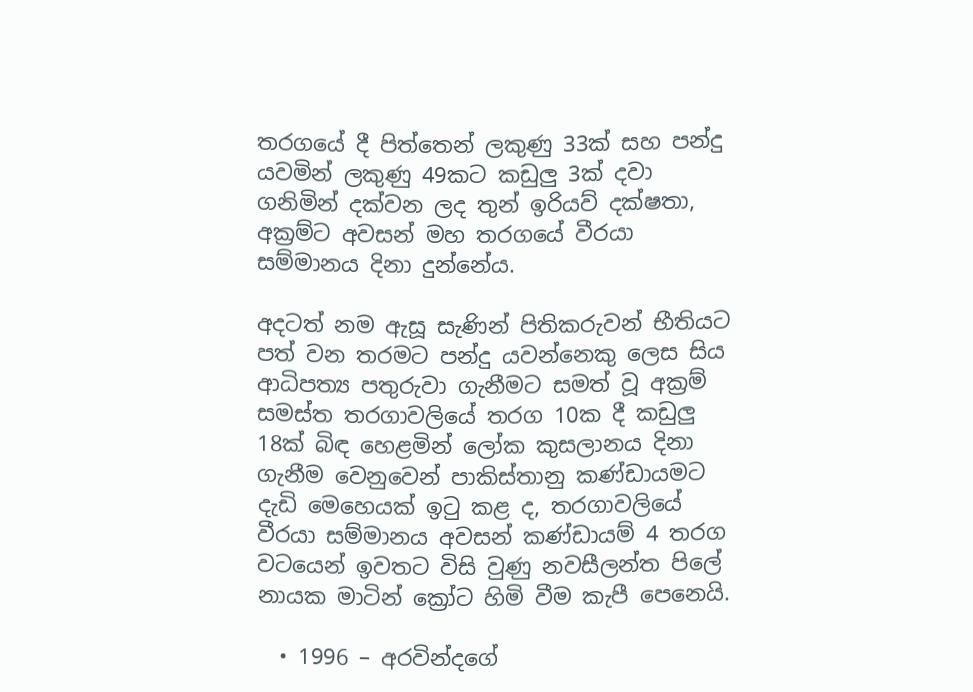තරගයේ දී පිත්තෙන් ලකුණු 33ක් සහ පන්දු යවමින් ලකුණු 49කට කඩුලු 3ක් දවා ගනිමින් දක්වන ලද තුන් ඉරියව් දක්ෂතා, අක්‍රම්ට අවසන් මහ තරගයේ වීරයා සම්මානය දිනා දුන්නේය.

අදටත් නම ඇසූ සැණින් පිතිකරුවන් භීතියට පත් වන තරමට පන්දු යවන්නෙකු ලෙස සිය ආධිපත්‍ය පතුරුවා ගැනීමට සමත් වූ අක්‍රම් සමස්ත තරගාවලියේ තරග 10ක දී කඩුලු 18ක් බිඳ හෙළමින් ලෝක කුසලානය දිනා ගැනීම වෙනුවෙන් පාකිස්තානු කණ්ඩායමට දැඩි මෙහෙයක් ඉටු කළ ද, තරගාවලියේ වීරයා සම්මානය අවසන් කණ්ඩායම් 4 තරග වටයෙන් ඉවතට විසි වුණු නවසීලන්ත පිලේ නායක මාටින් ක්‍රෝට හිමි වීම කැපී පෙනෙයි.

  • 1996 – අරවින්දගේ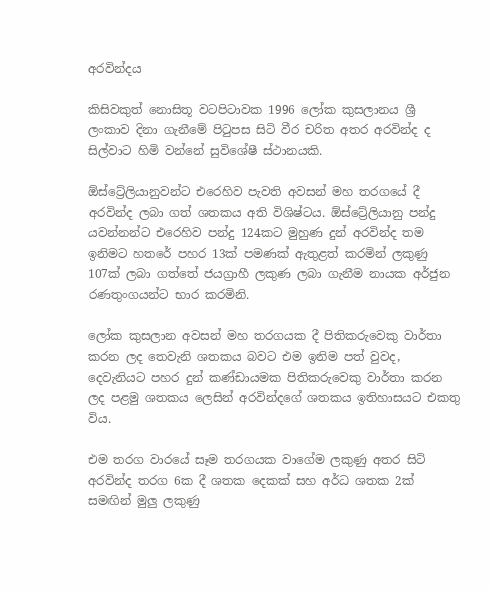අරවින්දය

කිසිවකුත් නොසිතූ වටපිටාවක 1996 ලෝක කුසලානය ශ්‍රී ලංකාව දිනා ගැනීමේ පිටුපස සිටි වීර චරිත අතර අරවින්ද ද සිල්වාට හිමි වන්නේ සුවිශේෂී ස්ථානයකි.

ඕස්ට්‍රේලියානුවන්ට එරෙහිව පැවති අවසන් මහ තරගයේ දී අරවින්ද ලබා ගත් ශතකය අති විශිෂ්ටය. ඕස්ට්‍රේලියානු පන්දු යවන්නන්ට එරෙහිව පන්දු 124කට මුහුණ දුන් අරවින්ද තම ඉනිමට හතරේ පහර 13ක් පමණක් ඇතුළත් කරමින් ලකුණු 107ක් ලබා ගත්තේ ජයග්‍රාහී ලකුණ ලබා ගැනීම නායක අර්ජුන රණතුංගයන්ට භාර කරමිනි.

ලෝක කුසලාන අවසන් මහ තරගයක දී පිතිකරුවෙකු වාර්තා කරන ලද තෙවැනි ශතකය බවට එම ඉනිම පත් වුවද, දෙවැනියට පහර දුන් කණ්ඩායමක පිතිකරුවෙකු වාර්තා කරන ලද පළමු ශතකය ලෙසින් අරවින්දගේ ශතකය ඉතිහාසයට එකතු විය.

එම තරග වාරයේ සෑම තරගයක වාගේම ලකුණු අතර සිටි අරවින්ද තරග 6ක දී ශතක දෙකක් සහ අර්ධ ශතක 2ක් සමඟින් මුලු ලකුණු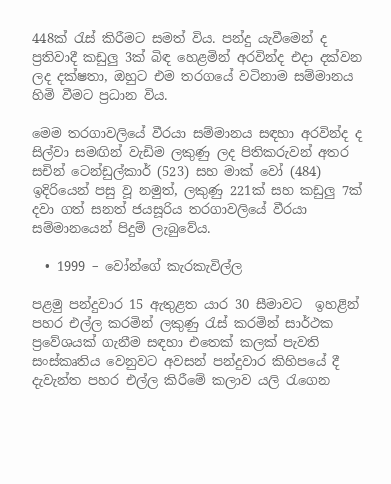448ක් රැස් කිරීමට සමත් විය. පන්දු යැවීමෙන් ද ප්‍රතිවාදී කඩුලු 3ක් බිඳ හෙළමින් අරවින්ද එදා දක්වන ලද දක්ෂතා, ඔහුට එම තරගයේ වටිනාම සම්මානය හිමි වීමට ප්‍රධාන විය.

මෙම තරගාවලියේ වීරයා සම්මානය සඳහා අරවින්ද ද සිල්වා සමඟින් වැඩිම ලකුණු ලද පිතිකරුවන් අතර සචින් ටෙන්ඩුල්කාර් (523) සහ මාක් වෝ (484) ඉදිරියෙන් පසු වූ නමුත්, ලකුණු 221ක් සහ කඩුලු 7ක් දවා ගත් සනත් ජයසූරිය තරගාවලියේ වීරයා සම්මානයෙන් පිදුම් ලැබුවේය.

  • 1999 – වෝන්ගේ කැරකැවිල්ල

පළමු පන්දුවාර 15 ඇතුළත යාර 30 සීමාවට  ඉහළින් පහර එල්ල කරමින් ලකුණු රැස් කරමින් සාර්ථක ප්‍රවේශයක් ගැනීම සඳහා එතෙක් කලක් පැවති සංස්කෘතිය වෙනුවට අවසන් පන්දුවාර කිහිපයේ දී දැවැන්ත පහර එල්ල කිරීමේ කලාව යලි රැගෙන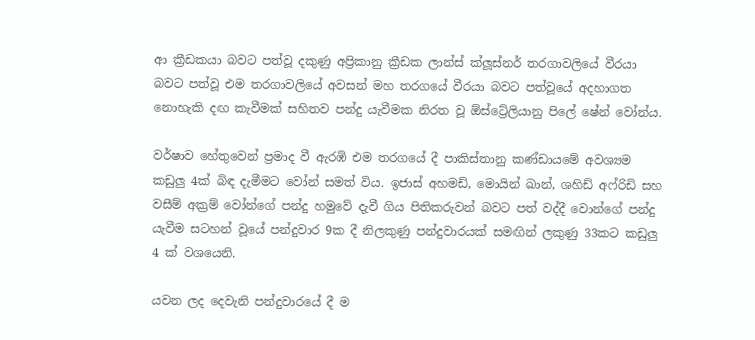ආ ක්‍රීඩකයා බවට පත්වූ දකුණු අප්‍රිකානු ක්‍රීඩක ලාන්ස් ක්ලූස්නර් තරගාවලියේ වීරයා බවට පත්වූ එම තරගාවලියේ අවසන් මහ තරගයේ වීරයා බවට පත්වූයේ අදහාගත නොහැකි දඟ කැවීමක් සහිතව පන්දු යැවීමක නිරත වූ ඕස්ට්‍රේලියානු පිලේ ෂේන් වෝන්ය.

වර්ෂාව හේතුවෙන් ප්‍රමාද වී ඇරඹි එම තරගයේ දී පාකිස්තානු කණ්ඩායමේ අවශ්‍යම කඩුලු 4ක් බිඳ දැමීමට වෝන් සමත් විය. ඉජාස් අහමඩ්, මොයින් ඛාන්, ශහිඩ් අෆ්රිඩි සහ වසීම් අක්‍රම් වෝන්ගේ පන්දු හමුවේ දැවී ගිය පිතිකරුවන් බවට පත් වද්දී වොන්ගේ පන්දු යැවීම සටහන් වූයේ පන්දුවාර 9ක දී නිලකුණු පන්දුවාරයක් සමඟින් ලකුණු 33කට කඩුලු 4 ක් වශයෙනි.

යවන ලද දෙවැනි පන්දුවාරයේ දී ම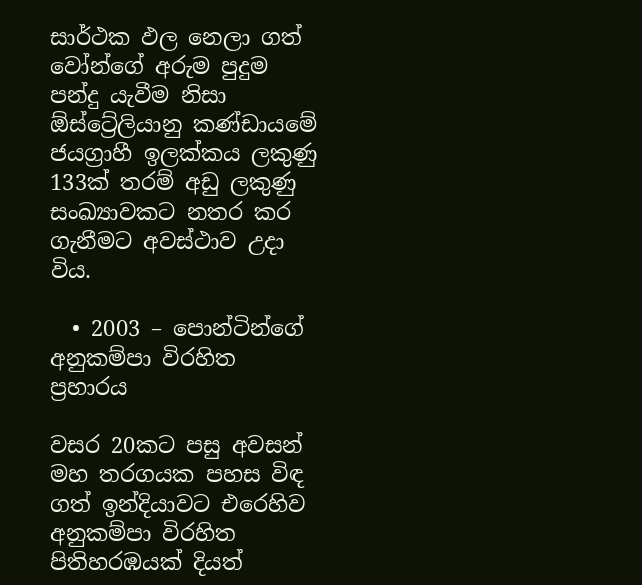සාර්ථක ඵල නෙලා ගත් වෝන්ගේ අරුම පුදුම පන්දු යැවීම නිසා ඕස්ට්‍රේලියානු කණ්ඩායමේ ජයග්‍රාහී ඉලක්කය ලකුණු 133ක් තරම් අඩු ලකුණු සංඛ්‍යාවකට නතර කර ගැනීමට අවස්ථාව උදා විය.

  • 2003 – පොන්ටින්ගේ අනුකම්පා විරහිත ප්‍රහාරය

වසර 20කට පසු අවසන් මහ තරගයක පහස විඳ ගත් ඉන්දියාවට එරෙහිව අනුකම්පා විරහිත පිතිහරඹයක් දියත්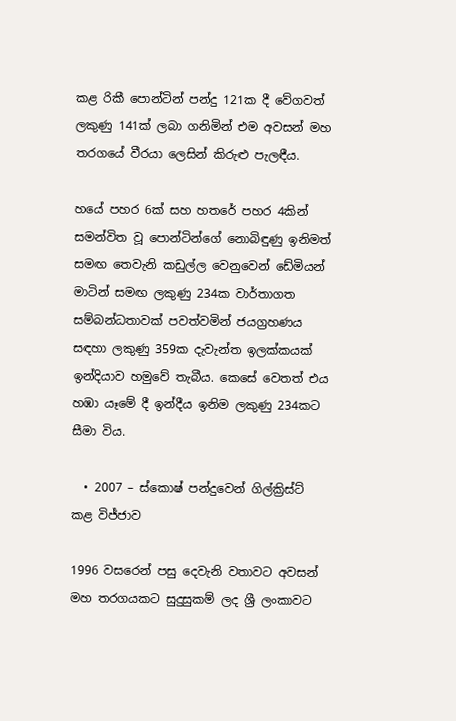කළ රිකී පොන්ටින් පන්දු 121ක දී වේගවත් ලකුණු 141ක් ලබා ගනිමින් එම අවසන් මහ තරගයේ වීරයා ලෙසින් කිරුළු පැලඳීය.

හයේ පහර 6ක් සහ හතරේ පහර 4කින් සමන්විත වූ පොන්ටින්ගේ නොබිඳුණු ඉනිමත් සමඟ තෙවැනි කඩුල්ල වෙනුවෙන් ඩේමියන් මාටින් සමඟ ලකුණු 234ක වාර්තාගත සම්බන්ධතාවක් පවත්වමින් ජයග්‍රහණය සඳහා ලකුණු 359ක දැවැන්ත ඉලක්කයක් ඉන්දියාව හමුවේ තැබීය. කෙසේ වෙතත් එය හඹා යෑමේ දී ඉන්දීය ඉනිම ලකුණු 234කට සීමා විය.

  • 2007 – ස්කොෂ් පන්දුවෙන් ගිල්ක්‍රිස්ට් කළ විජ්ජාව

1996 වසරෙන් පසු දෙවැනි වතාවට අවසන් මහ තරගයකට සුදුසුකම් ලද ශ්‍රී ලංකාවට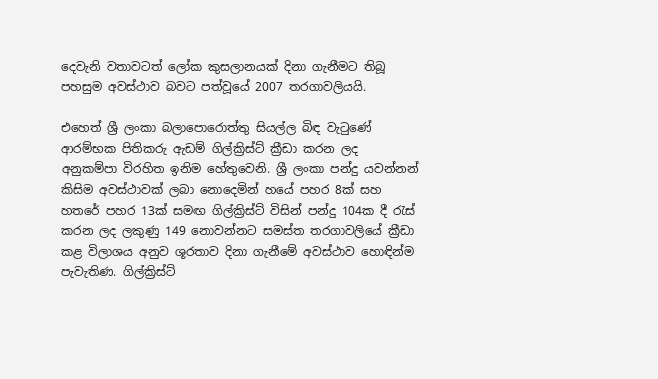දෙවැනි වතාවටත් ලෝක කුසලානයක් දිනා ගැනීමට තිබූ පහසුම අවස්ථාව බවට පත්වූයේ 2007 තරගාවලියයි.

එහෙත් ශ්‍රී ලංකා බලාපොරොත්තු සියල්ල බිඳ වැටුණේ ආරම්භක පිතිකරු ඇඩම් ගිල්ක්‍රිස්ට් ක්‍රීඩා කරන ලද අනුකම්පා විරහිත ඉනිම හේතුවෙනි. ශ්‍රී ලංකා පන්දු යවන්නන් කිසිම අවස්ථාවක් ලබා නොදෙමින් හයේ පහර 8ක් සහ හතරේ පහර 13ක් සමඟ ගිල්ක්‍රිස්ට් විසින් පන්දු 104ක දී රැස් කරන ලද ලකුණු 149 නොවන්නට සමස්ත තරගාවලියේ ක්‍රීඩා කළ විලාශය අනුව ශූරතාව දිනා ගැනීමේ අවස්ථාව හොඳින්ම පැවැතිණ. ගිල්ක්‍රිස්ට්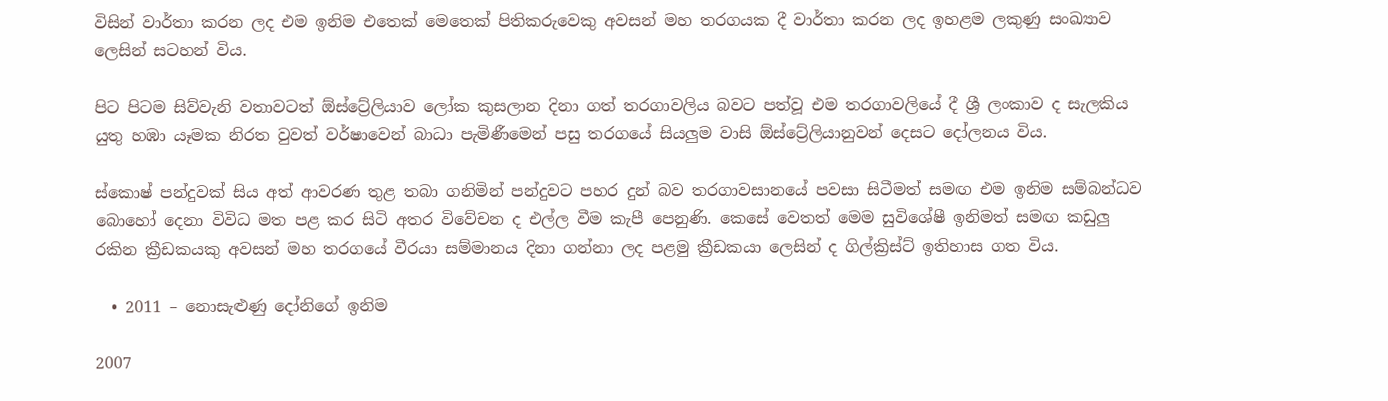විසින් වාර්තා කරන ලද එම ඉනිම එතෙක් මෙතෙක් පිතිකරුවෙකු අවසන් මහ තරගයක දී වාර්තා කරන ලද ඉහළම ලකුණු සංඛ්‍යාව ලෙසින් සටහන් විය.

පිට පිටම සිව්වැනි වතාවටත් ඕස්ට්‍රේලියාව ලෝක කුසලාන දිනා ගත් තරගාවලිය බවට පත්වූ එම තරගාවලියේ දී ශ්‍රී ලංකාව ද සැලකිය යුතු හඹා යෑමක නිරත වුවත් වර්ෂාවෙන් බාධා පැමිණීමෙන් පසු තරගයේ සියලුම වාසි ඕස්ට්‍රේලියානුවන් දෙසට දෝලනය විය.

ස්කොෂ් පන්දුවක් සිය අත් ආවරණ තුළ තබා ගනිමින් පන්දුවට පහර දුන් බව තරගාවසානයේ පවසා සිටීමත් සමඟ එම ඉනිම සම්බන්ධව බොහෝ දෙනා විවිධ මත පළ කර සිටි අතර විවේචන ද එල්ල වීම කැපී පෙනුණි. කෙසේ වෙතත් මෙම සුවිශේෂී ඉනිමත් සමඟ කඩුලු රකින ක්‍රීඩකයකු අවසන් මහ තරගයේ වීරයා සම්මානය දිනා ගන්නා ලද පළමු ක්‍රීඩකයා ලෙසින් ද ගිල්ක්‍රිස්ට් ඉතිහාස ගත විය.

  • 2011 – නොසැළුණු දෝනිගේ ඉනිම

2007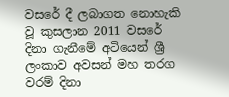වසරේ දී ලබාගත නොහැකි වූ කුසලාන 2011 වසරේ දිනා ගැනීමේ අටියෙන් ශ්‍රී ලංකාව අවසන් මහ තරග වරම් දිනා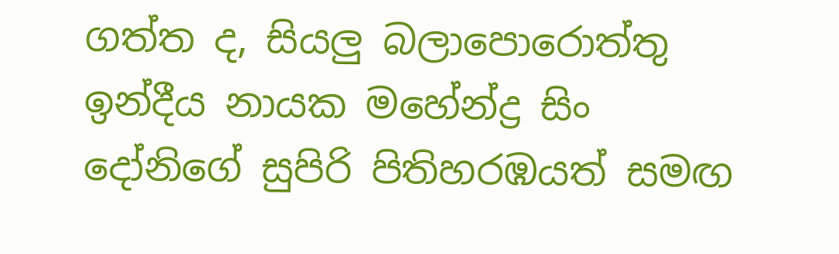ගත්ත ද, සියලු බලාපොරොත්තු ඉන්දීය නායක මහේන්ද්‍ර සිං දෝනිගේ සුපිරි පිතිහරඹයත් සමඟ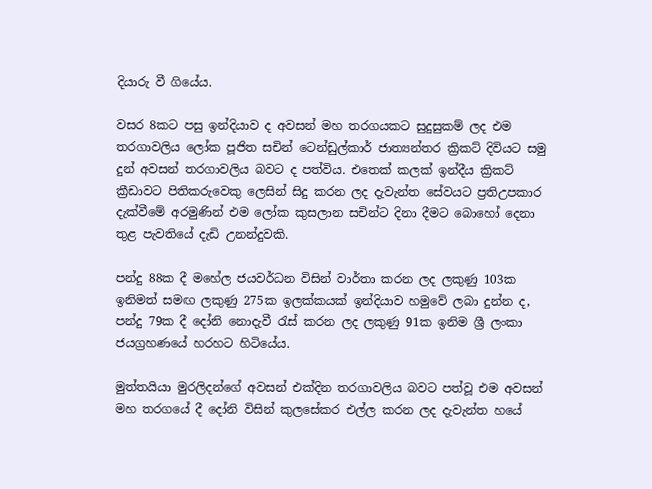දියාරු වී ගියේය.

වසර 8කට පසු ඉන්දියාව ද අවසන් මහ තරගයකට සුදුසුකම් ලද එම තරගාවලිය ලෝක පූජිත සචින් ටෙන්ඩුල්කාර් ජාත්‍යන්තර ක්‍රිකට් දිවියට සමු දුන් අවසන් තරගාවලිය බවට ද පත්විය. එතෙක් කලක් ඉන්දීය ක්‍රිකට් ක්‍රීඩාවට පිතිකරුවෙකු ලෙසින් සිදු කරන ලද දැවැන්ත සේවයට ප්‍රතිඋපකාර දැක්වීමේ අරමුණින් එම ලෝක කුසලාන සචින්ට දිනා දීමට බොහෝ දෙනා තුළ පැවතියේ දැඩි උනන්දුවකි.

පන්දු 88ක දී මහේල ජයවර්ධන විසින් වාර්තා කරන ලද ලකුණු 103ක ඉනිමත් සමඟ ලකුණු 275ක ඉලක්කයක් ඉන්දියාව හමුවේ ලබා දුන්න ද, පන්දු 79ක දී දෝනි නොදැවී රැස් කරන ලද ලකුණු 91ක ඉනිම ශ්‍රී ලංකා ජයග්‍රහණයේ හරහට හිටියේය.

මුත්තයියා මුරලිදන්ගේ අවසන් එක්දින තරගාවලිය බවට පත්වූ එම අවසන් මහ තරගයේ දී දෝනි විසින් කුලසේකර එල්ල කරන ලද දැවැන්ත හයේ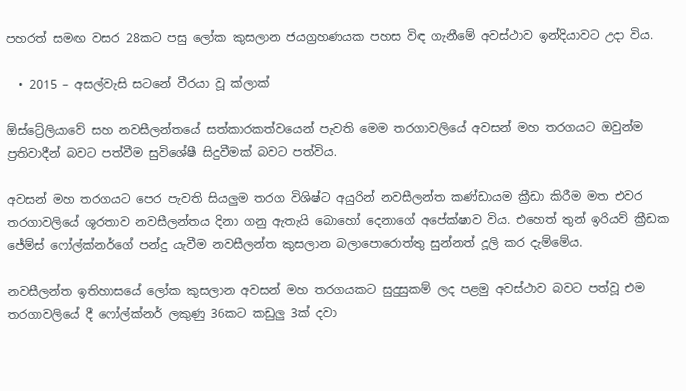පහරත් සමඟ වසර 28කට පසු ලෝක කුසලාන ජයග්‍රහණයක පහස විඳ ගැනීමේ අවස්ථාව ඉන්දියාවට උදා විය.

  • 2015 – අසල්වැසි සටනේ වීරයා වූ ක්ලාක්

ඕස්ට්‍රේලියාවේ සහ නවසීලන්තයේ සත්කාරකත්වයෙන් පැවති මෙම තරගාවලියේ අවසන් මහ තරගයට ඔවුන්ම ප්‍රතිවාදීන් බවට පත්වීම සුවිශේෂී සිදුවීමක් බවට පත්විය.

අවසන් මහ තරගයට පෙර පැවති සියලුම තරග විශිෂ්ට අයුරින් නවසීලන්ත කණ්ඩායම ක්‍රීඩා කිරීම මත එවර තරගාවලියේ ශූරතාව නවසීලන්තය දිනා ගනු ඇතැයි බොහෝ දෙනාගේ අපේක්ෂාව විය. එහෙත් තුන් ඉරියව් ක්‍රීඩක ජේම්ස් ෆෝල්ක්නර්ගේ පන්දු යැවීම නවසීලන්ත කුසලාන බලාපොරොත්තු සුන්නත් දූලි කර දැම්මේය.

නවසීලන්ත ඉතිහාසයේ ලෝක කුසලාන අවසන් මහ තරගයකට සුදුසුකම් ලද පළමු අවස්ථාව බවට පත්වූ එම තරගාවලියේ දී ෆෝල්ක්නර් ලකුණු 36කට කඩුලු 3ක් දවා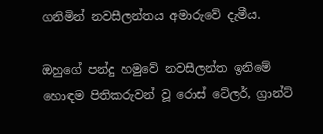ගනිමින් නවසීලන්තය අමාරුවේ දැමීය.

ඔහුගේ පන්දු හමුවේ නවසීලන්ත ඉනිමේ හොඳම පිතිකරුවන් වූ රොස් ටේලර්, ග්‍රාන්ට්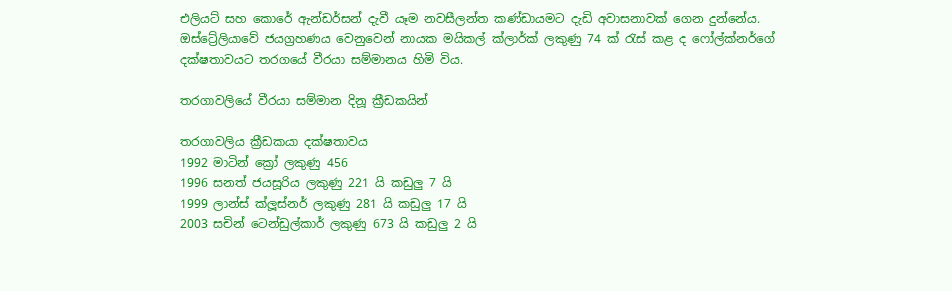එලියට් සහ කොරේ ඇන්ඩර්සන් දැවී යෑම නවසීලන්ත කණ්ඩායමට දැඩි අවාසනාවක් ගෙන දුන්නේය. ඔස්ට්‍රේලියාවේ ජයග්‍රහණය වෙනුවෙන් නායක මයිකල් ක්ලාර්ක් ලකුණු 74 ක් රැස් කළ ද ෆෝල්ක්නර්ගේ දක්ෂතාවයට තරගයේ වීරයා සම්මානය හිමි විය.

තරගාවලියේ වීරයා සම්මාන දිනූ ක්‍රීඩකයින්

තරගාවලිය ක්‍රීඩකයා දක්ෂතාවය
1992 මාටින් ක්‍රෝ ලකුණු 456
1996 සනත් ජයසූරිය ලකුණු 221 යි කඩුලු 7 යි
1999 ලාන්ස් ක්ලූස්නර් ලකුණු 281 යි කඩුලු 17 යි
2003 සචින් ටෙන්ඩුල්කාර් ලකුණු 673 යි කඩුලු 2 යි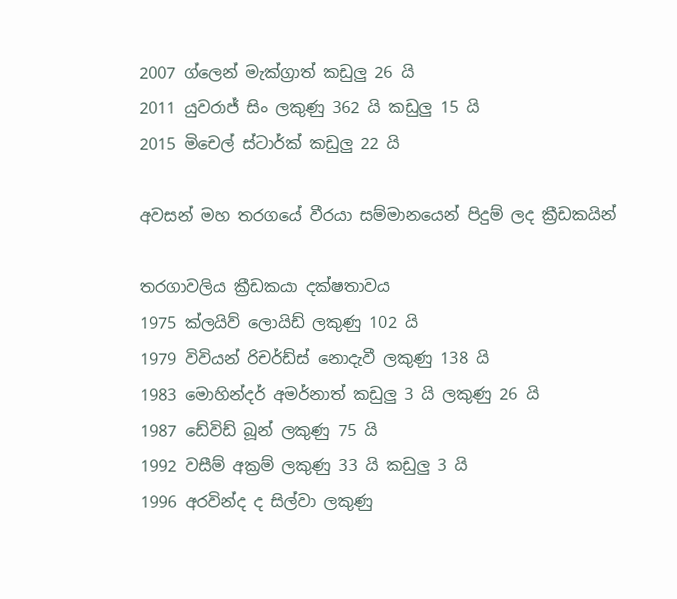2007 ග්ලෙන් මැක්ග්‍රාත් කඩුලු 26 යි
2011 යුවරාජ් සිං ලකුණු 362 යි කඩුලු 15 යි
2015 මිචෙල් ස්ටාර්ක් කඩුලු 22 යි

අවසන් මහ තරගයේ වීරයා සම්මානයෙන් පිදුම් ලද ක්‍රීඩකයින්

තරගාවලිය ක්‍රීඩකයා දක්ෂතාවය
1975 ක්ලයිව් ලොයිඩ් ලකුණු 102 යි
1979 විවියන් රිචර්ඩ්ස් නොදැවී ලකුණු 138 යි
1983 මොහින්දර් අමර්නාත් කඩුලු 3 යි ලකුණු 26 යි
1987 ඩේවිඩ් බූන් ලකුණු 75 යි
1992 වසීම් අක්‍රම් ලකුණු 33 යි කඩුලු 3 යි
1996 අරවින්ද ද සිල්වා ලකුණු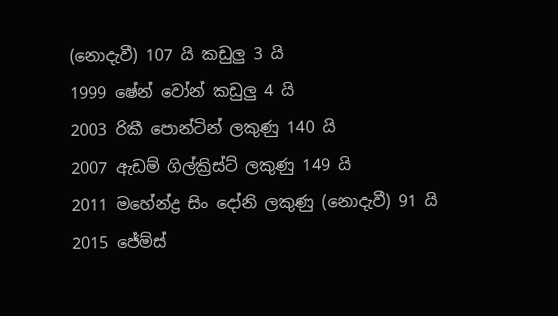(නොදැවී) 107 යි කඩුලු 3 යි
1999 ෂේන් වෝන් කඩුලු 4 යි
2003 රිකී පොන්ටින් ලකුණු 140 යි
2007 ඇඩම් ගිල්ක්‍රිස්ට් ලකුණු 149 යි
2011 මහේන්ද්‍ර සිං දෝනි ලකුණු (නොදැවී) 91 යි
2015 ජේම්ස්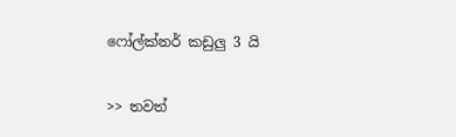ෆෝල්ක්නර් කඩුලු 3 යි

>> තවත්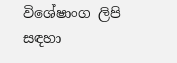විශේෂාංග ලිපි සඳහා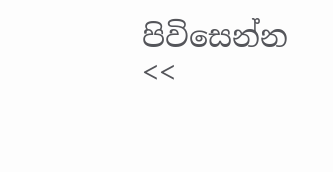පිවිසෙන්න <<